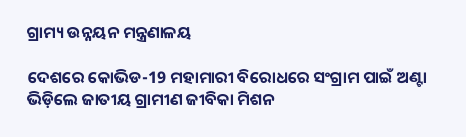ଗ୍ରାମ୍ୟ ଉନ୍ନୟନ ମନ୍ତ୍ରଣାଳୟ

ଦେଶରେ କୋଭିଡ-19 ମହାମାରୀ ବିରୋଧରେ ସଂଗ୍ରାମ ପାଇଁ ଅଣ୍ଟା ଭିଡ଼ିଲେ ଜାତୀୟ ଗ୍ରାମୀଣ ଜୀବିକା ମିଶନ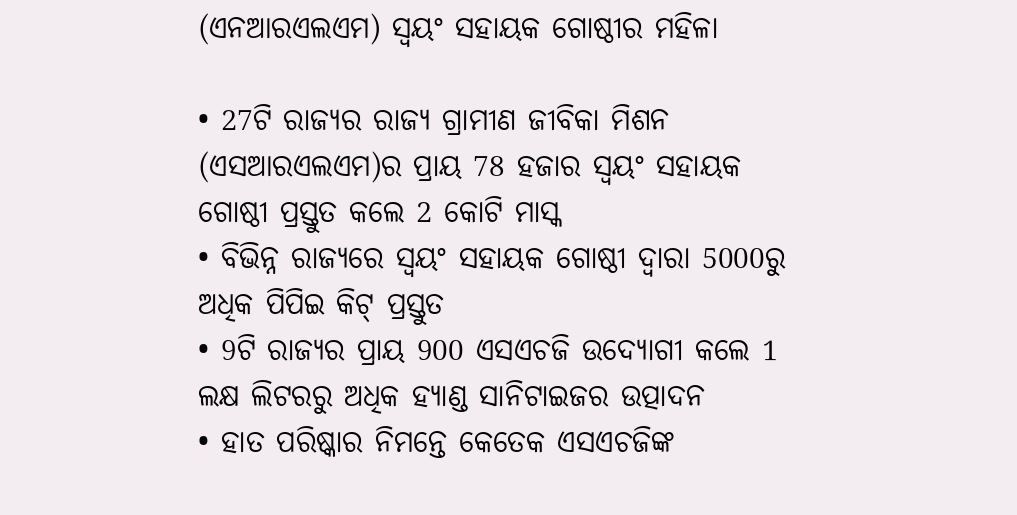(ଏନଆରଏଲଏମ) ସ୍ୱୟଂ ସହାୟକ ଗୋଷ୍ଠୀର ମହିଳା

• 27ଟି ରାଜ୍ୟର ରାଜ୍ୟ ଗ୍ରାମୀଣ ଜୀବିକା ମିଶନ (ଏସଆରଏଲଏମ)ର ପ୍ରାୟ 78 ହଜାର ସ୍ୱୟଂ ସହାୟକ ଗୋଷ୍ଠୀ ପ୍ରସ୍ତୁତ କଲେ 2 କୋଟି ମାସ୍କ
• ବିଭିନ୍ନ ରାଜ୍ୟରେ ସ୍ୱୟଂ ସହାୟକ ଗୋଷ୍ଠୀ ଦ୍ୱାରା 5000ରୁ ଅଧିକ ପିପିଇ କିଟ୍‌ ପ୍ରସ୍ତୁତ
• 9ଟି ରାଜ୍ୟର ପ୍ରାୟ 900 ଏସଏଚଜି ଉଦ୍ୟୋଗୀ କଲେ 1 ଲକ୍ଷ ଲିଟରରୁ ଅଧିକ ହ୍ୟାଣ୍ଡ ସାନିଟାଇଜର ଉତ୍ପାଦନ
• ହାତ ପରିଷ୍କାର ନିମନ୍ତେ କେତେକ ଏସଏଚଜିଙ୍କ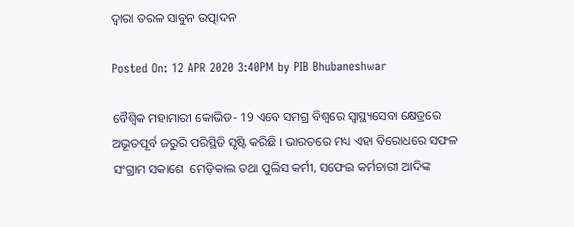ଦ୍ୱାରା ତରଳ ସାବୁନ ଉତ୍ପାଦନ

Posted On: 12 APR 2020 3:40PM by PIB Bhubaneshwar

ବୈଶ୍ୱିକ ମହାମାରୀ କୋଭିଡ- 19 ଏବେ ସମଗ୍ର ବିଶ୍ୱରେ ସ୍ୱାସ୍ଥ୍ୟସେବା କ୍ଷେତ୍ରରେ ଅଭୂତପୂର୍ବ ଜରୁରି ପରିସ୍ଥିତି ସୃଷ୍ଟି କରିଛି । ଭାରତରେ ମଧ୍ୟ ଏହା ବିରୋଧରେ ସଫଳ ସଂଗ୍ରାମ ସକାଶେ  ମେଡ଼ିକାଲ ତଥା ପୁଲିସ କର୍ମୀ, ସଫେଇ କର୍ମଚାରୀ ଆଦିଙ୍କ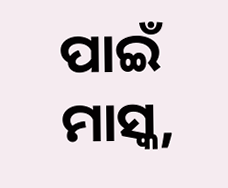ପାଇଁ ମାସ୍କ,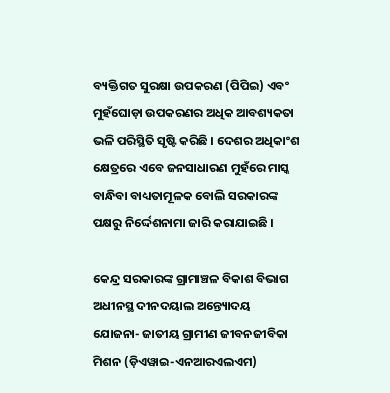ବ୍ୟକ୍ତିଗତ ସୁରକ୍ଷା ଉପକରଣ (ପିପିଇ) ଏବଂ ମୁହଁଘୋଡ଼ା ଉପକରଣର ଅଧିକ ଆବଶ୍ୟକତା ଭଳି ପରିସ୍ଥିତି ସୃଷ୍ଟି କରିଛି । ଦେଶର ଅଧିକାଂଶ କ୍ଷେତ୍ରରେ ଏବେ ଜନସାଧାରଣ ମୁହଁରେ ମାସ୍କ ବାନ୍ଧିବା ବାଧ୍ୟତାମୂଳକ ବୋଲି ସରକାରଙ୍କ ପକ୍ଷରୁ ନିର୍ଦ୍ଦେଶନାମା ଜାରି କରାଯାଇଛି ।

କେନ୍ଦ୍ର ସରକାରଙ୍କ ଗ୍ରାମାଞ୍ଚଳ ବିକାଶ ବିଭାଗ ଅଧୀନସ୍ଥ ଦୀନଦୟାଲ ଅନ୍ତ୍ୟୋଦୟ ଯୋଜନା- ଜାତୀୟ ଗ୍ରାମୀଣ ଜୀବନଜୀବିକା ମିଶନ (ଡ଼ିଏୱାଇ-ଏନଆରଏଲଏମ)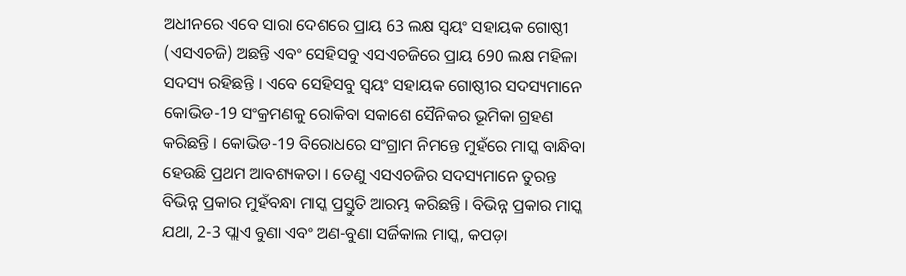ଅଧୀନରେ ଏବେ ସାରା ଦେଶରେ ପ୍ରାୟ 63 ଲକ୍ଷ ସ୍ୱୟଂ ସହାୟକ ଗୋଷ୍ଠୀ (ଏସଏଚଜି) ଅଛନ୍ତି ଏବଂ ସେହିସବୁ ଏସଏଚଜିରେ ପ୍ରାୟ 690 ଲକ୍ଷ ମହିଳା ସଦସ୍ୟ ରହିଛନ୍ତି । ଏବେ ସେହିସବୁ ସ୍ୱୟଂ ସହାୟକ ଗୋଷ୍ଠୀର ସଦସ୍ୟମାନେ କୋଭିଡ-19 ସଂକ୍ରମଣକୁ ରୋକିବା ସକାଶେ ସୈନିକର ଭୂମିକା ଗ୍ରହଣ କରିଛନ୍ତି । କୋଭିଡ-19 ବିରୋଧରେ ସଂଗ୍ରାମ ନିମନ୍ତେ ମୁହଁରେ ମାସ୍କ ବାନ୍ଧିବା ହେଉଛି ପ୍ରଥମ ଆବଶ୍ୟକତା । ତେଣୁ ଏସଏଚଜିର ସଦସ୍ୟମାନେ ତୁରନ୍ତ ବିଭିନ୍ନ ପ୍ରକାର ମୁହଁବନ୍ଧା ମାସ୍କ ପ୍ରସ୍ତୁତି ଆରମ୍ଭ କରିଛନ୍ତି । ବିଭିନ୍ନ ପ୍ରକାର ମାସ୍କ ଯଥା, 2-3 ପ୍ଲାଏ ବୁଣା ଏବଂ ଅଣ-ବୁଣା ସର୍ଜିକାଲ ମାସ୍କ, କପଡ଼ା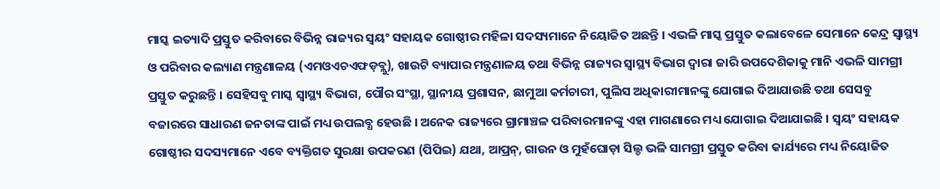ମାସ୍କ ଇତ୍ୟାଦି ପ୍ରସ୍ତୁତ କରିବାରେ ବିଭିନ୍ନ ରାଜ୍ୟର ସ୍ୱୟଂ ସହାୟକ ଗୋଷ୍ଠୀର ମହିଳା ସଦସ୍ୟମାନେ ନିୟୋଜିତ ଅଛନ୍ତି । ଏଭଳି ମାସ୍କ ପ୍ରସ୍ତୁତ କଲାବେଳେ ସେମାନେ କେନ୍ଦ୍ର ସ୍ୱାସ୍ଥ୍ୟ ଓ ପରିବାର କଲ୍ୟାଣ ମନ୍ତ୍ରଣାଳୟ (ଏମଓଏଚଏଫଡ଼ବ୍ଲୁ), ଖାଉଟି ବ୍ୟାପାର ମନ୍ତ୍ରଣାଳୟ ତଥା ବିଭିନ୍ନ ରାଜ୍ୟର ସ୍ୱାସ୍ଥ୍ୟ ବିଭାଗ ଦ୍ୱାରା ଜାରି ଉପଦେଶିକାକୁ ମାନି ଏଭଳି ସାମଗ୍ରୀ ପ୍ରସ୍ତୁତ କରୁଛନ୍ତି । ସେହିସବୁ ମାସ୍କ ସ୍ୱାସ୍ଥ୍ୟ ବିଭାଗ, ପୌର ସଂସ୍ଥା, ସ୍ଥାନୀୟ ପ୍ରଶାସନ, ଛାମୁଆ କର୍ମଚାରୀ, ପୁଲିସ ଅଧିକାରୀମାନଙ୍କୁ ଯୋଗାଇ ଦିଆଯାଉଛି ତଥା ସେସବୁ ବଜାରରେ ସାଧାରଣ ଜନତାଙ୍କ ପାଇଁ ମଧ୍ୟ ଉପଲବ୍ଧ ହେଉଛି । ଅନେକ ରାଜ୍ୟରେ ଗ୍ରାମାଞ୍ଚଳ ପରିବାରମାନଙ୍କୁ ଏହା ମାଗଣାରେ ମଧ୍ୟ ଯୋଗାଇ ଦିଆଯାଇଛି । ସ୍ୱୟଂ ସହାୟକ ଗୋଷ୍ଠୀର ସଦସ୍ୟମାନେ ଏବେ ବ୍ୟକ୍ତିଗତ ସୁରକ୍ଷା ଉପକରଣ (ପିପିଇ) ଯଥା, ଆପ୍ରନ୍‌, ଗାଉନ ଓ ମୁହଁଘୋଡ଼ା ସିଲ୍ଡ ଭଳି ସାମଗ୍ରୀ ପ୍ରସ୍ତୁତ କରିବା କାର୍ଯ୍ୟରେ ମଧ୍ୟ ନିୟୋଜିତ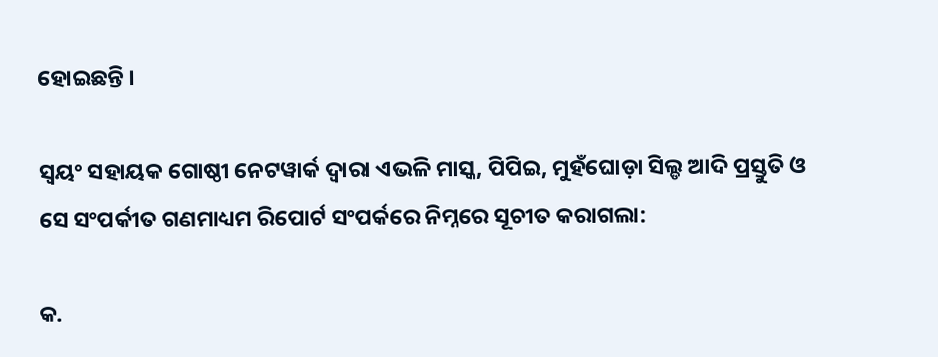ହୋଇଛନ୍ତି ।

ସ୍ୱୟଂ ସହାୟକ ଗୋଷ୍ଠୀ ନେଟୱାର୍କ ଦ୍ୱାରା ଏଭଳି ମାସ୍କ, ପିପିଇ, ମୁହଁଘୋଡ଼ା ସିଲ୍ଡ ଆଦି ପ୍ରସ୍ତୁତି ଓ ସେ ସଂପର୍କୀତ ଗଣମାଧ୍ୟମ ରିପୋର୍ଟ ସଂପର୍କରେ ନିମ୍ନରେ ସୂଚୀତ କରାଗଲା:

କ.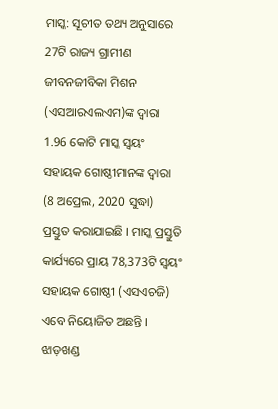ମାସ୍କ: ସୂଚୀତ ତଥ୍ୟ ଅନୁସାରେ 27ଟି ରାଜ୍ୟ ଗ୍ରାମୀଣ ଜୀବନଜୀବିକା ମିଶନ (ଏସଆରଏଲଏମ)ଙ୍କ ଦ୍ୱାରା 1.96 କୋଟି ମାସ୍କ ସ୍ୱୟଂ ସହାୟକ ଗୋଷ୍ଠୀମାନଙ୍କ ଦ୍ୱାରା (8 ଅପ୍ରେଲ, 2020 ସୁଦ୍ଧା)  ପ୍ରସ୍ତୁତ କରାଯାଇଛି । ମାସ୍କ ପ୍ରସ୍ତୁତି କାର୍ଯ୍ୟରେ ପ୍ରାୟ 78,373ଟି ସ୍ୱୟଂ ସହାୟକ ଗୋଷ୍ଠୀ (ଏସଏଚଜି) ଏବେ ନିୟୋଜିତ ଅଛନ୍ତି । ଝାଡ଼ଖଣ୍ଡ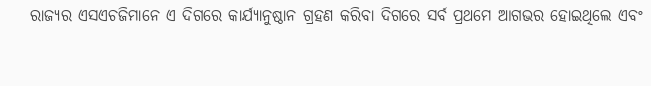ରାଜ୍ୟର ଏସଏଚଜିମାନେ ଏ ଦିଗରେ କାର୍ଯ୍ୟାନୁଷ୍ଠାନ ଗ୍ରହଣ କରିବା ଦିଗରେ ସର୍ବ ପ୍ରଥମେ ଆଗଭର ହୋଇଥିଲେ ଏବଂ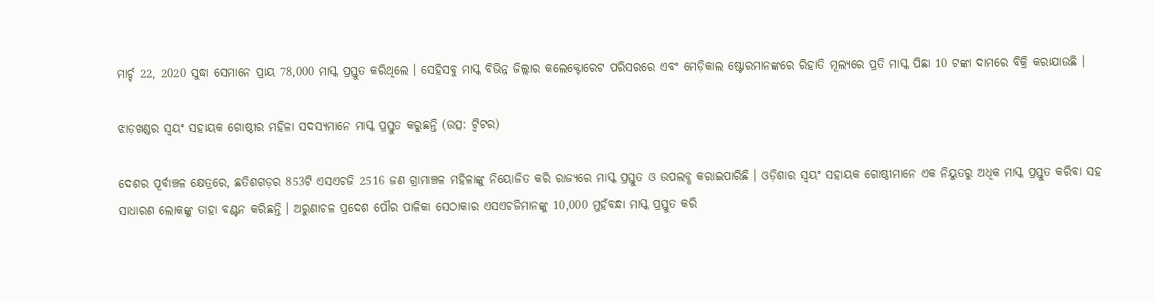ମାର୍ଚ୍ଚ 22, 2020 ସୁଦ୍ଧା ସେମାନେ ପ୍ରାୟ 78,000 ମାସ୍କ ପ୍ରସ୍ତୁତ କରିଥିଲେ । ସେହିସବୁ ମାସ୍କ ବିଭିନ୍ନ ଜିଲ୍ଲାର କଲେକ୍ଟୋରେଟ ପରିସରରେ ଏବଂ ମେଡ଼ିକାଲ ଷ୍ଟୋରମାନଙ୍କରେ ରିହାତି ମୂଲ୍ୟରେ ପ୍ରତି ମାସ୍କ ପିଛା 10 ଟଙ୍କା ଦାମରେ ବିକ୍ରି କରାଯାଉଛି ।

ଝାଡ଼ଖଣ୍ଡର ସ୍ୱୟଂ ସହାୟକ ଗୋଷ୍ଠୀର ମହିଳା ସଦସ୍ୟମାନେ ମାସ୍କ ପ୍ରସ୍ତୁତ କରୁଛନ୍ତି (ଉତ୍ସ: ଟ୍ୱିଟର)

ଦେଶର ପୂର୍ବାଞ୍ଚଳ କ୍ଷେତ୍ରରେ, ଛତିଶଗଡ଼ର 853ଟି ଏସଏଚଜି 2516 ଜଣ ଗ୍ରାମାଞ୍ଚଳ ମହିଳାଙ୍କୁ ନିୟୋଜିତ କରି ରାଜ୍ୟରେ ମାସ୍କ ପ୍ରସ୍ତୁତ ଓ ଉପଲବ୍ଧ କରାଇପାରିଛି । ଓଡ଼ିଶାର ସ୍ୱୟଂ ସହାୟକ ଗୋଷ୍ଠୀମାନେ ଏକ ନିୟୁତରୁ ଅଧିକ ମାସ୍କ ପ୍ରସ୍ତୁତ କରିବା ସହ ସାଧାରଣ ଲୋକଙ୍କୁ ତାହା ବଣ୍ଟନ କରିଛନ୍ତି । ଅରୁଣାଚଳ ପ୍ରଦେଶ ପୌର ପାଳିକା ସେଠାକାର ଏସଏଚଜିମାନଙ୍କୁ 10,000 ମୁହଁବନ୍ଧା ମାସ୍କ ପ୍ରସ୍ତୁତ କରି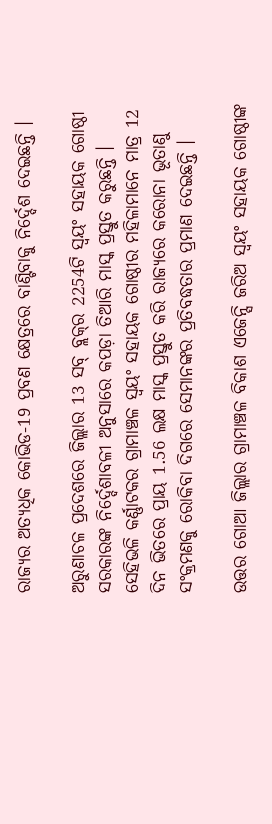ରାଜ୍ୟର ଅତ୍ୟଧିକ କୋଭିଡ-19 ପ୍ରବଣ କ୍ଷେତ୍ରରେ ବାଣ୍ଟିବାକୁ ନିର୍ଦ୍ଦେଶ ଦେଇଛନ୍ତି ।

ଅରୁଣାଚଳ ପ୍ରଦେଶରେ ଜିଲ୍ଲାର 13 ସବ୍‌ ବ୍ଲକ୍‌ର 2254ଟି ସ୍ୱୟଂ ସହାୟକ ଗୋଷ୍ଠୀ ସରକାରଙ୍କ ନିର୍ଦ୍ଦେଶାବଳୀ ଅନୁସାରେ କପଡ଼ା ତିଆରି ମାସ୍କ ପ୍ରସ୍ତୁତ କରୁଛନ୍ତି । ସେହିଭଳି କର୍ଣ୍ଣାଟକର ଗ୍ରାମାଞ୍ଚଳ ସ୍ୱୟଂ ସହାୟକ ଗୋଷ୍ଠୀର ମହିଳାମାନେ ମାତ୍ର 12 ଦିନ ଭିତରେ ପ୍ରାୟ 1.56 ଲକ୍ଷ ମାସ୍କ ପ୍ରସ୍ତୁତ କରି ରାଜ୍ୟରେ କରୋନା ଭୂତାଣୁ ସଂକ୍ରମଣକୁ ରୋକିବା ଦିଗରେ ସେମାନଙ୍କର ପ୍ରତିବଦ୍ଧତାର ପ୍ରମାଣ ଦେଇଛନ୍ତି ।

ଉତ୍ତର ଗୋଆ ଜିଲ୍ଲାର ଗ୍ରାମାଞ୍ଚଳ ବିକାଶ ଏଜେନ୍ସି ଜରିଅ ସ୍ୱୟଂ ସହାୟକ ଗୋଷ୍ଠୀଙ୍କ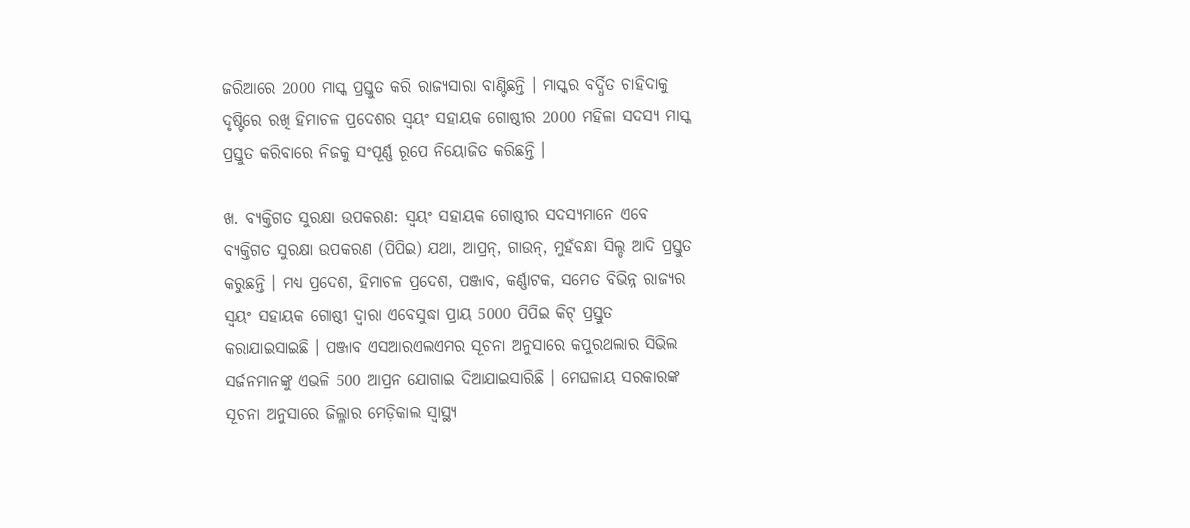ଜରିଆରେ 2000 ମାସ୍କ ପ୍ରସ୍ତୁତ କରି ରାଜ୍ୟସାରା ବାଣ୍ଟିଛନ୍ତି । ମାସ୍କର ବର୍ଦ୍ଧିତ ଚାହିଦାକୁ ଦୃଷ୍ଟିରେ ରଖି ହିମାଚଳ ପ୍ରଦେଶର ସ୍ୱୟଂ ସହାୟକ ଗୋଷ୍ଠୀର 2000 ମହିଳା ସଦସ୍ୟ ମାସ୍କ ପ୍ରସ୍ତୁତ କରିବାରେ ନିଜକୁ ସଂପୂର୍ଣ୍ଣ ରୂପେ ନିୟୋଜିତ କରିଛନ୍ତି ।

ଖ. ବ୍ୟକ୍ତିଗତ ସୁରକ୍ଷା ଉପକରଣ: ସ୍ୱୟଂ ସହାୟକ ଗୋଷ୍ଠୀର ସଦସ୍ୟମାନେ ଏବେ ବ୍ୟକ୍ତିଗତ ସୁରକ୍ଷା ଉପକରଣ (ପିପିଇ) ଯଥା, ଆପ୍ରନ୍‌, ଗାଉନ୍‌, ମୁହଁବନ୍ଧା ସିଲ୍ଡ ଆଦି ପ୍ରସ୍ତୁତ କରୁଛନ୍ତି । ମଧ୍ୟ ପ୍ରଦେଶ, ହିମାଚଳ ପ୍ରଦେଶ, ପଞ୍ଜାବ, କର୍ଣ୍ଣାଟକ, ସମେତ ବିଭିନ୍ନ ରାଜ୍ୟର ସ୍ୱୟଂ ସହାୟକ ଗୋଷ୍ଠୀ ଦ୍ୱାରା ଏବେସୁଦ୍ଧା ପ୍ରାୟ 5000 ପିପିଇ କିଟ୍‌ ପ୍ରସ୍ତୁତ କରାଯାଇସାଇଛି । ପଞ୍ଜାବ ଏସଆରଏଲଏମର ସୂଚନା ଅନୁସାରେ କପୁରଥଲାର ସିଭିଲ ସର୍ଜନମାନଙ୍କୁ ଏଭଳି 500 ଆପ୍ରନ ଯୋଗାଇ ଦିଆଯାଇସାରିଛି । ମେଘଳାୟ ସରକାରଙ୍କ ସୂଚନା ଅନୁସାରେ ଜିଲ୍ଳାର ମେଡ଼ିକାଲ ସ୍ୱାସ୍ଥ୍ୟ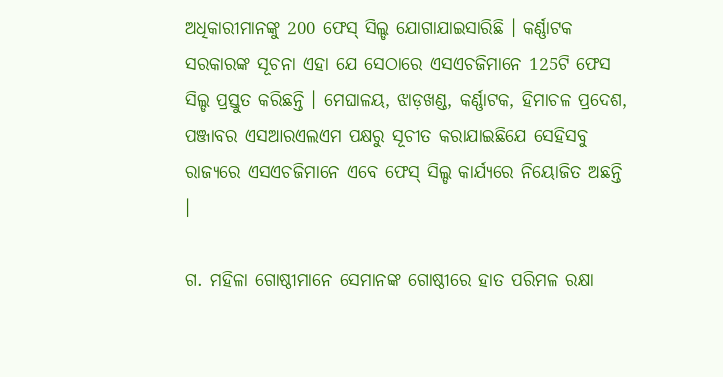ଅଧିକାରୀମାନଙ୍କୁ 200 ଫେସ୍‌ ସିଲ୍ଡ ଯୋଗାଯାଇସାରିଛି । କର୍ଣ୍ଣାଟକ ସରକାରଙ୍କ ସୂଚନା ଏହା ଯେ ସେଠାରେ ଏସଏଚଜିମାନେ 125ଟି ଫେସ ସିଲ୍ଡ ପ୍ରସ୍ତୁତ କରିଛନ୍ତି । ମେଘାଳୟ, ଝାଡ଼ଖଣ୍ଡ, କର୍ଣ୍ଣାଟକ, ହିମାଚଳ ପ୍ରଦେଶ, ପଞ୍ଜାବର ଏସଆରଏଲଏମ ପକ୍ଷରୁ ସୂଚୀତ କରାଯାଇଛିଯେ ସେହିସବୁ ରାଜ୍ୟରେ ଏସଏଚଜିମାନେ ଏବେ ଫେସ୍‌ ସିଲ୍ଡ କାର୍ଯ୍ୟରେ ନିୟୋଜିତ ଅଛନ୍ତି ।

ଗ. ମହିଳା ଗୋଷ୍ଠୀମାନେ ସେମାନଙ୍କ ଗୋଷ୍ଠୀରେ ହାତ ପରିମଳ ରକ୍ଷା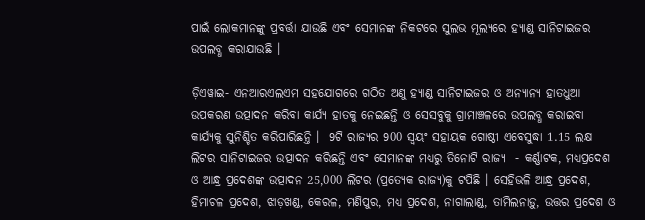ପାଇଁ ଲୋକମାନଙ୍କୁ ପ୍ରବର୍ତ୍ତା ଯାଉଛି ଏବଂ ସେମାନଙ୍କ ନିକଟରେ ସୁଲଭ ମୂଲ୍ୟରେ ହ୍ୟାଣ୍ଡ ସାନିଟାଇଜର ଉପଲବ୍ଧ କରାଯାଉଛି ।

ଡ଼ିଏୱାଇ- ଏନଆରଏଲଏମ ସହଯୋଗରେ ଗଠିତ ଅଣୁ ହ୍ୟାଣ୍ଡ ସାନିଟାଇଜର ଓ ଅନ୍ୟାନ୍ୟ ହାତଧୁଆ ଉପକରଣ ଉତ୍ପାଦନ କରିବା କାର୍ଯ୍ୟ ହାତକୁ ନେଇଛନ୍ତି ଓ ସେସବୁକୁ ଗ୍ରାମାଞ୍ଚଳରେ ଉପଲବ୍ଧ କରାଇବା କାର୍ଯ୍ୟକୁ ସୁନିଶ୍ଚିତ କରିପାରିଛନ୍ତି ।  9ଟି ରାଜ୍ୟର 900 ସ୍ୱୟଂ ସହାୟକ ଗୋଷ୍ଠୀ ଏବେସୁଦ୍ଧା 1.15 ଲକ୍ଷ ଲିଟର ସାନିଟାଇଜର ଉତ୍ପାଦନ କରିଛନ୍ତି ଏବଂ ସେମାନଙ୍କ ମଧ୍ୟରୁ ତିନୋଟି ରାଜ୍ୟ  - କର୍ଣ୍ଣାଟକ, ମଧ୍ୟପ୍ରଦେଶ ଓ ଆନ୍ଧ୍ର ପ୍ରଦେଶଙ୍କ ଉତ୍ପାଦନ 25,000 ଲିଟର (ପ୍ରତ୍ୟେକ ରାଜ୍ୟ)କୁ ଟପିଛି । ସେହିଭଳି ଆନ୍ଧ୍ର ପ୍ରଦେଶ, ହିମାଚଳ ପ୍ରଦେଶ, ଝାଡ଼ଖଣ୍ଡ, କେରଳ, ମଣିପୁର, ମଧ୍ୟ ପ୍ରଦେଶ, ନାଗାଲାଣ୍ଡ, ତାମିଲନାଡ଼ୁ, ଉତ୍ତର ପ୍ରଦେଶ ଓ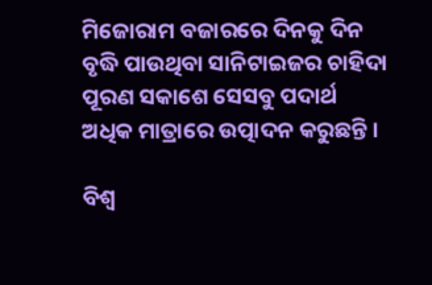ମିଜୋରାମ ବଜାରରେ ଦିନକୁ ଦିନ ବୃଦ୍ଧି ପାଉଥିବା ସାନିଟାଇଜର ଚାହିଦା ପୂରଣ ସକାଶେ ସେସବୁ ପଦାର୍ଥ ଅଧିକ ମାତ୍ରାରେ ଉତ୍ପାଦନ କରୁଛନ୍ତି ।

ବିଶ୍ୱ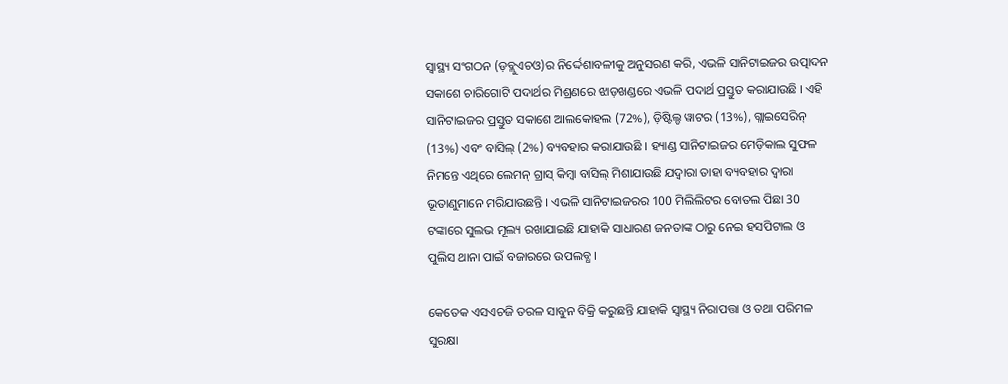ସ୍ୱାସ୍ଥ୍ୟ ସଂଗଠନ (ଡ଼ବ୍ଲୁଏଚଓ)ର ନିର୍ଦ୍ଦେଶାବଳୀକୁ ଅନୁସରଣ କରି, ଏଭଳି ସାନିଟାଇଜର ଉତ୍ପାଦନ ସକାଶେ ଚାରିଗୋଟି ପଦାର୍ଥର ମିଶ୍ରଣରେ ଝାଡ଼ଖଣ୍ଡରେ ଏଭଳି ପଦାର୍ଥ ପ୍ରସ୍ତୁତ କରାଯାଉଛି । ଏହି ସାନିଟାଇଜର ପ୍ରସ୍ତୁତ ସକାଶେ ଆଲକୋହଲ (72%), ଡ଼ିଷ୍ଟିଲ୍ଡ ୱାଟର (13%), ଗ୍ଲାଇସେରିନ୍‌ (13%) ଏବଂ ବାସିଲ୍‌ (2%) ବ୍ୟବହାର କରାଯାଉଛି । ହ୍ୟାଣ୍ଡ ସାନିଟାଇଜର ମେଡ଼ିକାଲ ସୁଫଳ ନିମନ୍ତେ ଏଥିରେ ଲେମନ୍‌ ଗ୍ରାସ୍‌ କିମ୍ବା ବାସିଲ୍‌ ମିଶାଯାଉଛି ଯଦ୍ୱାରା ତାହା ବ୍ୟବହାର ଦ୍ୱାରା ଭୂତାଣୁମାନେ ମରିଯାଉଛନ୍ତି । ଏଭଳି ସାନିଟାଇଜରର 100 ମିଲିଲିଟର ବୋତଲ ପିଛା 30 ଟଙ୍କାରେ ସୁଲଭ ମୂଲ୍ୟ ରଖାଯାଇଛି ଯାହାକି ସାଧାରଣ ଜନତାଙ୍କ ଠାରୁ ନେଇ ହସପିଟାଲ ଓ ପୁଲିସ ଥାନା ପାଇଁ ବଜାରରେ ଉପଲବ୍ଧ ।

କେତେକ ଏସଏଚଜି ତରଳ ସାବୁନ ବିକ୍ରି କରୁଛନ୍ତି ଯାହାକି ସ୍ୱାସ୍ଥ୍ୟ ନିରାପତ୍ତା ଓ ତଥା ପରିମଳ ସୁରକ୍ଷା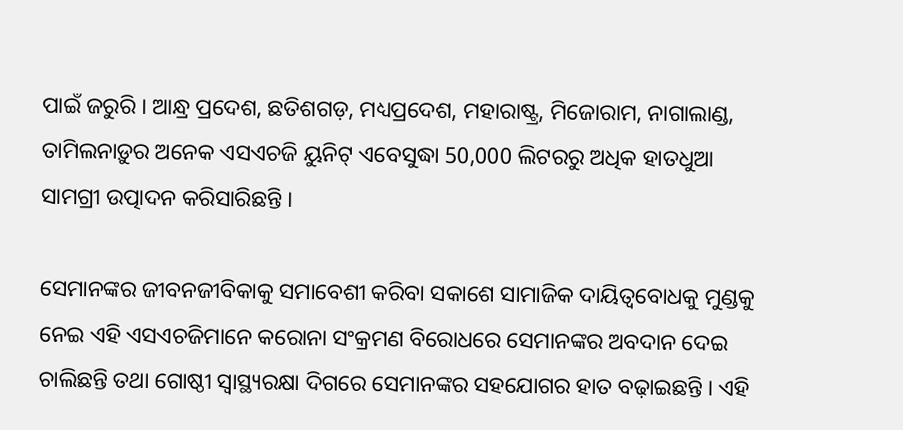ପାଇଁ ଜରୁରି । ଆନ୍ଧ୍ର ପ୍ରଦେଶ, ଛତିଶଗଡ଼, ମଧ୍ୟପ୍ରଦେଶ, ମହାରାଷ୍ଟ୍ର, ମିଜୋରାମ, ନାଗାଲାଣ୍ଡ, ତାମିଲନାଡ଼ୁର ଅନେକ ଏସଏଚଜି ୟୁନିଟ୍‌ ଏବେସୁଦ୍ଧା 50,000 ଲିଟରରୁ ଅଧିକ ହାତଧୁଆ ସାମଗ୍ରୀ ଉତ୍ପାଦନ କରିସାରିଛନ୍ତି ।

ସେମାନଙ୍କର ଜୀବନଜୀବିକାକୁ ସମାବେଶୀ କରିବା ସକାଶେ ସାମାଜିକ ଦାୟିତ୍ୱବୋଧକୁ ମୁଣ୍ଡକୁ ନେଇ ଏହି ଏସଏଚଜିମାନେ କରୋନା ସଂକ୍ରମଣ ବିରୋଧରେ ସେମାନଙ୍କର ଅବଦାନ ଦେଇ ଚାଲିଛନ୍ତି ତଥା ଗୋଷ୍ଠୀ ସ୍ୱାସ୍ଥ୍ୟରକ୍ଷା ଦିଗରେ ସେମାନଙ୍କର ସହଯୋଗର ହାତ ବଢ଼ାଇଛନ୍ତି । ଏହି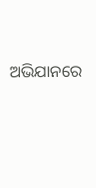ଅଭିଯାନରେ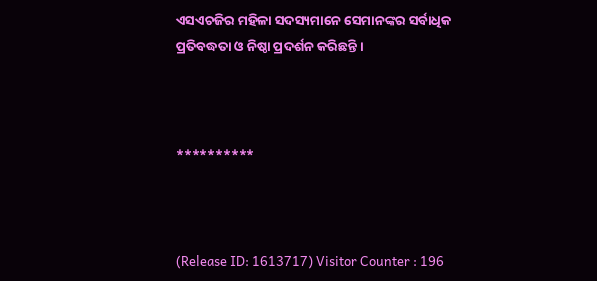ଏସଏଚଜିର ମହିଳା ସଦସ୍ୟମାନେ ସେମାନଙ୍କର ସର୍ବାଧିକ ପ୍ରତିବଦ୍ଧତା ଓ ନିଷ୍ଠା ପ୍ରଦର୍ଶନ କରିଛନ୍ତି ।



**********



(Release ID: 1613717) Visitor Counter : 196